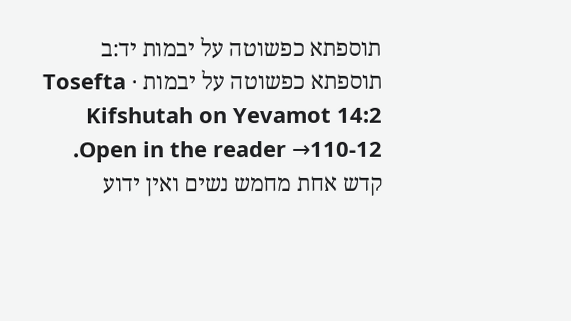תוספתא כפשוטה על יבמות יד:ב
תוספתא כפשוטה על יבמות · Tosefta Kifshutah on Yevamot 14:2
Open in the reader →110-12. קדש אחת מחמש נשים ואין ידוע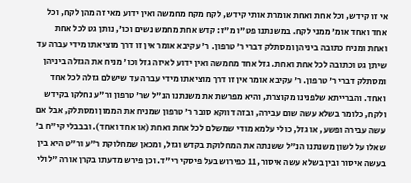אי זו קידש, וכל אחת ואחת אומרת אותי קידש, לקח מקח מחמשה ואין ידוע מאי זה מהן לקח, וכל אחד ואחד אומ' ממני לקח. במשנתנו פט"ו מ"ז: קדש אחת מחמש נשים וכו', נותן גט לכל אחת ואחת ומניח כתובה ביניהן ומסתלק דברי ר' טרפון. ר' עקיבא אומר אין זו דרך מוציאתו מידי עברה עד שיתן גט וכתובה לכל אחת ואחת. גזל אחד מחמשה ואין ידוע לאיזה גזל וכו' מניח את הגזלה ביניהן ומסתלק דברי ר' טרפון. ר' עקיבא אומר אין זו דרך מוציאתו מידי עברה עד שישלם גזלה לכל אחד ואחד. והברייתא שלפנינו מקוצרת, והיא מפרשת את משנתנו הנ"ל שר' טרפון ור"ע נחלקו בקידש ולקח, כלומר בשלא עשה שום עבירה, ובזה דווקא סובר ר' טרפון שמניח את הממון ומסתלק, אבל אם עשה עבירה ופשע, או גזל, כולי עלמא מודי שמשלם לכל אחת ואחת (או אחד ואחד). ובבבלי קי"ח ב' שאלו על לשון משנתנו הנ"ל ששנתה את המחלוקת בקדש וגזל, ומכאן שמחלוקת ר"ע ור"ט היא בין בעשה איסור ובין בשלא עשה איסור, 11 כפירוש בעל פיסקי רי"ד. וכן פירש מדעתו בקרן אורה "לולי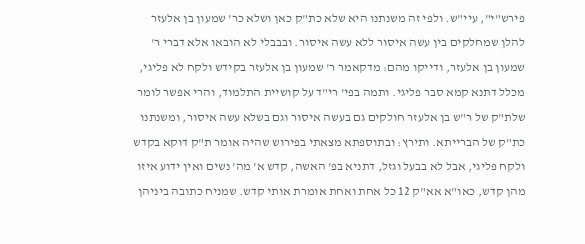פירש"י", עיי"ש. ולפי זה משנתנו היא שלא כת"ק כאן ושלא כר' שמעון בן אלעזר להלן שמחלקים בין עשה איסור ללא עשה איסור. ובבבלי לא הובאו אלא דברי ר' שמעון בן אלעזר, ודייקו מהם: מדקאמר ר' שמעון בן אלעזר בקידש ולקח לא פליגי, מכלל דתנא קמא סבר פליגי. ותמה בפי' רי"ד על קושיית התלמוד, והרי אפשר לומר שלת"ק של ר"ש בן אלעזר חולקים גם בעשה איסור וגם בשלא עשה איסור, ומשנתנו כת"ק של הברייתא. ותירץ: ובתוספתא מצאתי בפירוש שהיה אומר ת"ק דוקא בקדש ולקח פליגי, אבל לא בבעל וגזל, דתניא בפ' האשה, קדש א' מה' נשים ואין ידוע איזו מהן קדש, כאו"א אא"ק 12 כל אחת ואחת אומרת אותי קדש. שמניח כתובה ביניהן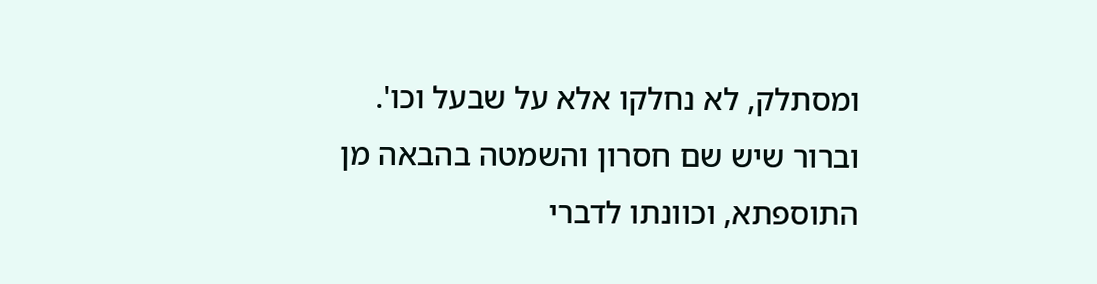ומסתלק, לא נחלקו אלא על שבעל וכו'. וברור שיש שם חסרון והשמטה בהבאה מן התוספתא, וכוונתו לדברי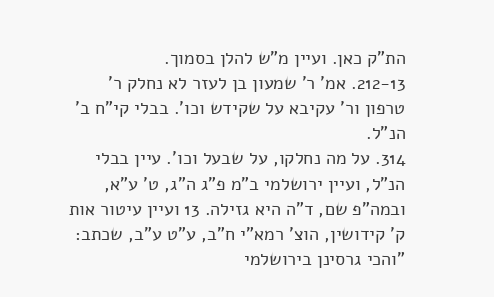הת"ק כאן. ועיין מ"ש להלן בסמוך.
212-13. אמ' ר' שמעון בן לעזר לא נחלק ר' טרפון ור' עקיבא על שקידש וכו'. בבלי קי"ח ב' הנ"ל.
314. על מה נחלקו, על שבעל וכו'. עיין בבלי הנ"ל, ועיין ירושלמי ב"מ פ"ג ה"ג, ט' ע"א, ובמה"פ שם, ד"ה היא גזילה. 13 ועיין עיטור אות ק' קידושין, הוצ' רמא"י ח"ב, ע"ט ע"ב, שכתב: "והכי גרסינן בירושלמי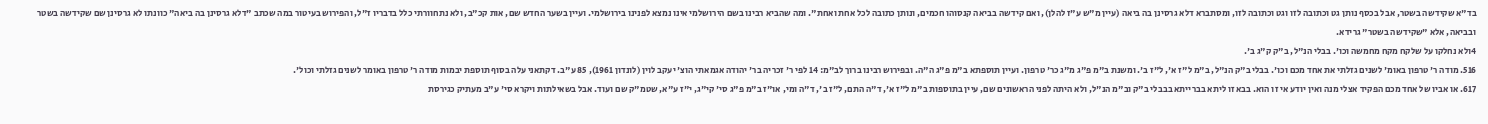בד"א שקידשה בשטר, אבל בכסף נותן גט וכתובה לזו וגט וכתובה לזו, ומסתברא דלא גרסינן בה ביאה (עיין מ"ש ע"ז להלן), ואם קידשה בביאה קנסוהו חכמים, ונותן כתובה לכל אחת ואחת". ומה שהביא רבינו בשם הירושלמי אינו נמצא לפנינו בירושלמי. ועיין בשער החדש שם, אות קכ"ב, ולא נתחוורתי כלל בדבריו ז"ל, והפירוש בעיטור במה שכתב "דלא גרסינן בה ביאה" כוונתו לא גרסינן שם שקידשה בשטר ובביאה, אלא "שקידשה בשטר" גרידא.
4ולא נחלקו על שלקח מקח מחמשה וכו'. בבלי הנ"ל, ב"ק ק"ג ב'.
516. מודה ר' טרפון באומ' לשנים גזלתי את אחד מכם וכו'. בבלי ב"ק הנ"ל, ב"מ ל"ז א', ל"ז ב'. ומשנת ב"מ פ"ג מ"ג כר' טרפון. ועיין תוספתא ב"מ פ"ג ה"ה. ובפירוש רבינו ברוך לב"מ: 14 לפי ר' זכריה בר' יהודה אגמאתי הוצ' יעקב לוין (לונדון 1961), 85 ע"ב. דקתאני עלה בסוף תוספת יבמות מודה ר' טרפון באומר לשנים גזלתי וכול'.
617. או אביו של אחד מכם הפקיד אצלי מנה ואין יודע אי זו הוא. בבא זו ליתא בברייתא בבבלי ב"ק וב"מ הנ"ל, ולא היתה לפני הראשונים שם, עיין בתוספות ב"מ ל"ז א', ד"ה התם, ל"ז ב', ד"ה ומי, או"ז ב"מ פ"ג סי' קי"ג, י"ז ע"א, שטמ"ק שם ועוד. אבל בשאילתות ויקרא סי' ע"ב מעתיק כגירסת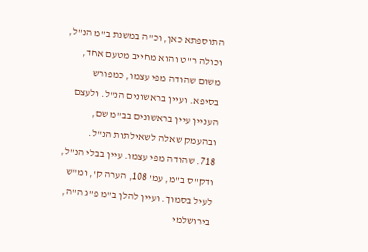התוספתא כאן, וכ"ה במשנת ב"מ הנ"ל, וכולה ר"ט והוא מחייב מטעם אחד, משום שהודה מפי עצמו, כמפורש בסיפא. ועיין בראשונים הנ"ל. ולעצם העניין עיין בראשונים בב"מ שם, ובהעמק שאלה לשאילתות הנ"ל.
718. שהודה מפי עצמו. עיין בבלי הנ"ל, ודק"ס ב"מ, עמ' 108, הערה ק', ומ"ש לעיל בסמוך. ועיין להלן ב"מ פ"ג ה"ה, בירושלמי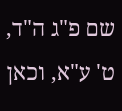שם פ"ג ה"ד, ט' ע"א, וכאן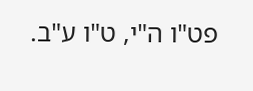פט"ו ה"י, ט"ו ע"ב.